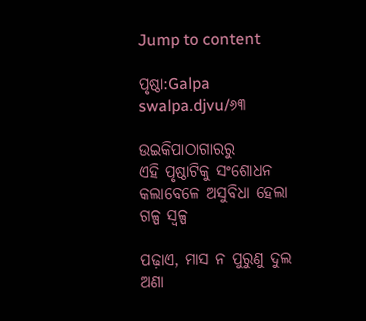Jump to content

ପୃଷ୍ଠା:Galpa swalpa.djvu/୬୩

ଉଇକିପାଠାଗାର‌ରୁ
ଏହି ପୃଷ୍ଠାଟିକୁ ସଂଶୋଧନ କଲାବେଳେ ଅସୁବିଧା ହେଲା
ଗଳ୍ପ ସ୍ୱଳ୍ପ

ପଢ଼ାଏ, ମାସ ନ ପୁରୁଣୁ ଦୁଲ ଅଣା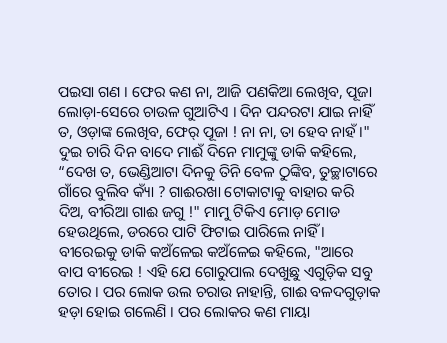ପଇସା ଗଣ । ଫେର କଣ ନା, ଆଜି ପଣକିଆ ଲେଖିବ, ପୂଜା ଲୋଡ଼ା-ସେରେ ଚାଉଳ ଗୁଆଟିଏ । ଦିନ ପନ୍ଦରଟା ଯାଇ ନାହିଁ ତ, ଓଡ଼ାଙ୍କ ଲେଖିବ, ଫେର୍ ପୂଜା ! ନା ନା, ତା ହେବ ନାହଁ ।" ଦୁଇ ଚାରି ଦିନ ବାଦେ ମାଈଁ ଦିନେ ମାମୁଙ୍କୁ ଡାକି କହିଲେ, “ଦେଖ ତ, ଭେଣ୍ଡିଆଟା ଦିନକୁ ତିନି ବେଳ ଠୁଙ୍କିବ, ତୁଚ୍ଛାଟାରେ ଗାଁରେ ବୁଲିବ କ୍ୟାଁ ? ଗାଈରଖା ଟୋକାଟାକୁ ବାହାର କରି ଦିଅ, ବୀରିଆ ଗାଈ ଜଗୁ !" ମାମୁ ଟିକିଏ ମୋଡ଼ ମୋଡ ହେଉ‌ଥିଲେ, ଡରରେ ପାଟି ଫିଟାଇ ପାରିଲେ ନାହିଁ । ବୀରେଇକୁ ଡାକି କଅଁଳେଇ କଅଁଳେଇ କ‌ହିଲେ, "ଆରେ ବାପ ବୀରେଇ ! ଏହି ଯେ ଗୋରୁପାଲ ଦେଖୁଛୁ ଏଗୁଡ଼ିକ ସବୁ ତୋର । ପର ଲୋକ ଉଲ ଚରାଉ ନାହାନ୍ତି, ଗାଈ ବଳଦଗୁଡ଼ାକ ହଡ଼ା ହୋଇ ଗଲେଣି । ପର ଲୋକର କଣ ମାୟା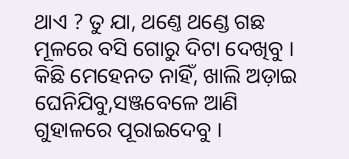ଥାଏ ? ତୁ ଯା, ଥଣ୍ତେ ଥଣ୍ଡେ ଗଛ ମୂଳରେ ବସି ଗୋରୁ ଦିଟା ଦେଖିବୁ । କିଛି ମେହେନତ ନାହିଁ, ଖାଲି ଅଡ଼ାଇ ଘେନିଯିବୁ,ସଞ୍ଜବେଳେ ଆଣି ଗୁହାଳରେ ପୂରାଇଦେବୁ ।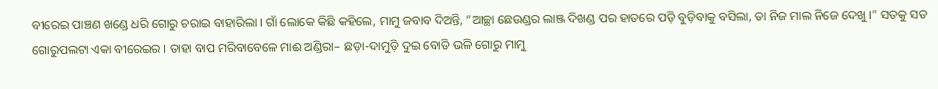ବୀରେଇ ପାଞ୍ଚଣ ଖଣ୍ଡେ ଧରି ଗୋରୁ ଚରାଇ ବାହାରିଲା । ଗାଁ ଲୋକେ କିଛି କହିଲେ, ମାମୁ ଜବାବ ଦିଅନ୍ତି, “ଆଚ୍ଛା ଛେଉଣ୍ଡର ଲାଞ୍ଜ ଦିଖଣ୍ଡ ପର ହାତରେ ପଡ଼ି ବୁଡ଼ିବାକୁ ବସିଲା, ତା ନିଜ ମାଲ ନିଜେ ଦେଖୁ ।" ସତକୁ ସତ ଗୋରୁପଲଟା ଏକା ବୀରେଇର । ତାହା ବାପ ମରିବାବେଳେ ମାଈ ଅଣ୍ଡିରା– ଛଡ଼ା-ଦାମୁଡ଼ି ଦୁଇ ବୋଡି ଭଳି ଗୋରୁ ମାମୁ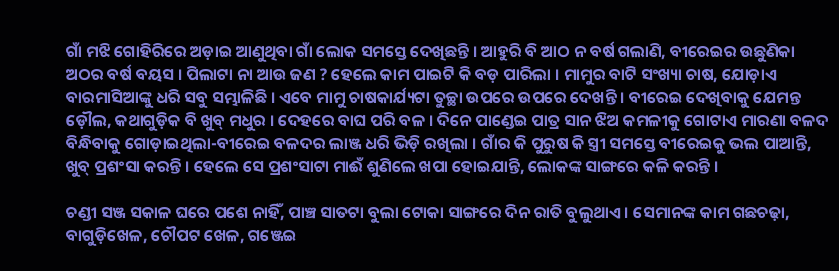ଗାଁ ମଝି ଗୋହିରିରେ ଅଡ଼ାଇ ଆଣୁଥିବା ଗାଁ ଲୋକ ସମସ୍ତେ ଦେଖିଛନ୍ତି । ଆହୁରି ବି ଆଠ ନ ବର୍ଷ ଗଲାଣି, ବୀରେଇର ଉଛୁଣିକା ଅଠର ବର୍ଷ ବୟସ । ପିଲାଟା ନା ଆଉ ଜଣ ? ହେଲେ କାମ ପାଇଟି କି ବଡ଼ ପାରିଲା । ମାମୁର ବାଟି ସଂଖ୍ୟା ଚାଷ, ଯୋଡ଼ାଏ ବାରମାସିଆଙ୍କୁ ଧରି ସବୁ ସମ୍ଭାଳିଛି । ଏବେ ମାମୁ ଚାଷକାର୍ଯ୍ୟଟା ତୁଚ୍ଛା ଉପରେ ଉପରେ ଦେଖନ୍ତି । ବୀରେଇ ଦେଖିବାକୁ ଯେମନ୍ତ ଡ଼ୌଲ, କଥାଗୁଡ଼ିକ ବି ଖୁବ୍ ମଧୁର । ଦେହରେ ବାଘ ପରି ବଳ । ଦିନେ ପାଣ୍ଡେଇ ପାତ୍ର ସାନ ଝିଅ କମଳୀକୁ ଗୋଟାଏ ମାରଣା ବଳଦ ବିନ୍ଧିବାକୁ ଗୋଡ଼ାଇଥିଲା-ବୀରେଇ ବଳଦର ଲାଞ୍ଜ ଧରି ଭିଡ଼ି ରଖିଲା । ଗାଁର କି ପୁରୁଷ କି ସ୍ତ୍ରୀ ସମସ୍ତେ ବୀରେଇକୁ ଭଲ ପାଆନ୍ତି, ଖୁବ୍ ପ୍ରଶଂସା କରନ୍ତି । ହେଲେ ସେ ପ୍ରଶଂସାଟା ମାଈଁ ଶୁଣିଲେ ଖପା ହୋଇଯାନ୍ତି, ଲୋକଙ୍କ ସାଙ୍ଗରେ କଳି କରନ୍ତି ।

ଚଣ୍ଡୀ ସଞ୍ଜ ସକାଳ ଘରେ ପଶେ ନାହିଁ, ପାଞ୍ଚ ସାତଟା ବୁଲା ଟୋକା ସାଙ୍ଗରେ ଦିନ ରାତି ବୁଲୁଥାଏ । ସେମାନଙ୍କ କାମ ଗଛଚଢ଼ା, ବାଗୁଡ଼ିଖେଳ, ଚୌପଟ ଖେଳ, ଗଞ୍ଜେଇ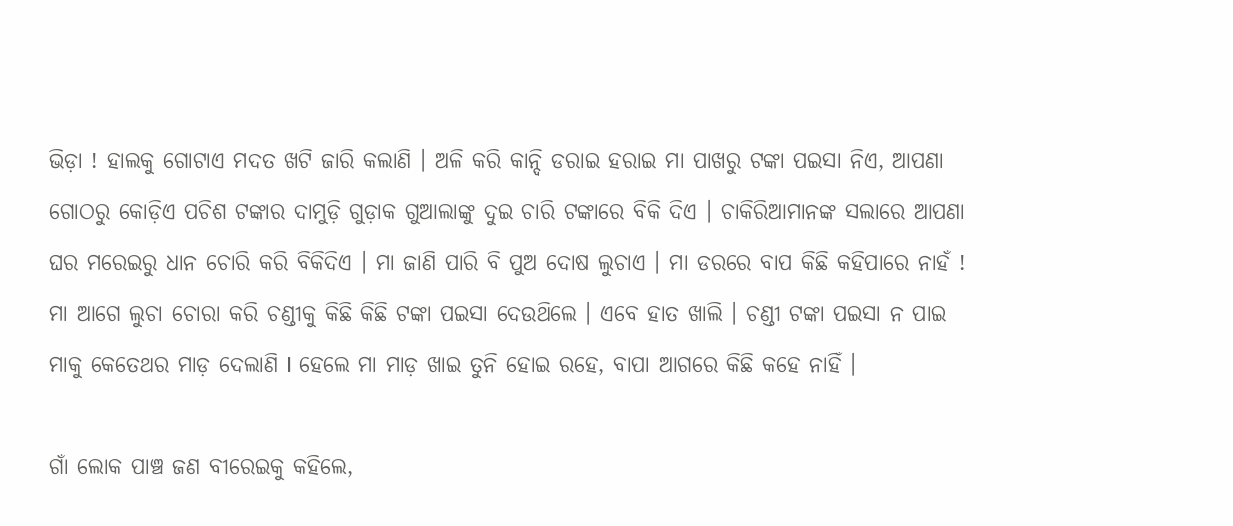ଭିଡ଼ା ! ହାଲକୁ ଗୋଟାଏ ମଦତ ଖଟି ଜାରି କଲାଣି । ଅଳି କରି କାନ୍ଦି ଡରାଇ ହରାଇ ମା ପାଖରୁ ଟଙ୍କା ପଇସା ନିଏ, ଆପଣା ଗୋଠରୁ କୋଡ଼ିଏ ପଚିଶ ଟଙ୍କାର ଦାମୁଡ଼ି ଗୁଡ଼ାକ ଗୁଆଲା‌ଙ୍କୁ ଦୁଇ ଚାରି ଟଙ୍କାରେ ବିକି ଦିଏ । ଚାକିରିଆମାନଙ୍କ ସଲାରେ ଆପଣା ଘର ମରେଇରୁ ଧାନ ଚୋରି କରି ବିକିଦିଏ । ମା ଜାଣି ପାରି ବି ପୁଅ ଦୋଷ ଲୁଚାଏ । ମା ଡରରେ ବାପ କିଛି କହିପାରେ ନାହଁ ! ମା ଆଗେ ଲୁଚା ଚୋରା କରି ଚଣ୍ଡୀକୁ କିଛି କିଛି ଟଙ୍କା ପଇସା ଦେଉଥ‌ିଲେ । ଏବେ ହାତ ଖାଲି । ଚଣ୍ଡୀ ଟଙ୍କା ପଇସା ନ ପାଇ ମାକୁ କେତେଥର ମାଡ଼ ଦେଲାଣି I ହେଲେ ମା ମାଡ଼ ଖାଇ ତୁନି ହୋଇ ରହେ, ବାପା ଆଗରେ କିଛି କହେ ନାହିଁ ।

ଗାଁ ଲୋକ ପାଞ୍ଚ ଜଣ ବୀରେଇକୁ କହିଲେ,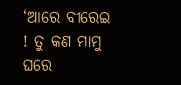‘ଆରେ ବୀରେଇ ! ତୁ କଣ ମାମୁ ଘରେ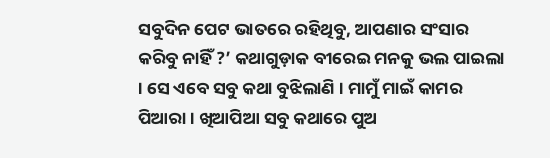ସବୁଦିନ ପେଟ ଭାତରେ ରହିଥିବୁ, ଆପଣାର ସଂସାର କରିବୁ ନାହିଁ ?’ କଥାଗୁଡ଼ାକ ବୀରେଇ ମନକୁ ଭଲ ପାଇଲା । ସେ ଏବେ ସବୁ କଥା ବୁଝିଲାଣି । ମାମୁଁ ମାଇଁ କାମର ପିଆରା । ଖିଆପିଆ ସବୁ କଥାରେ ପୁଅ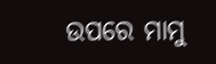ଉପରେ ମାମୁ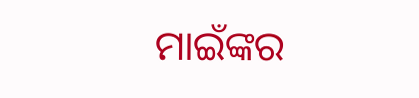ମାଇଁଙ୍କର